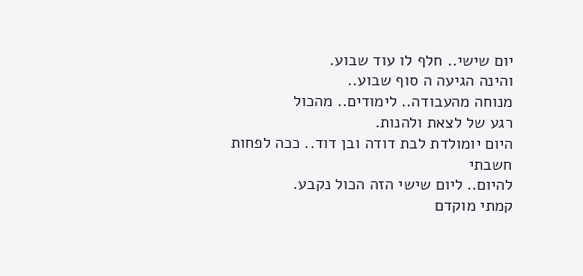יום שישי.. חלף לו עוד שבוע.
והינה הגיעה ה סוף שבוע..
מנוחה מהעבודה.. לימודים.. מהכול
רגע של לצאת ולהנות.
היום יומולדת לבת דודה ובן דוד.. ככה לפחות חשבתי
להיום.. ליום שישי הזה הכול נקבע.
קמתי מוקדם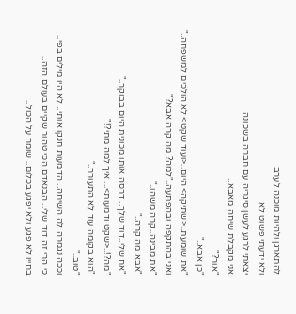להתארגן ולהיות מוכנה לערב
ולא ידעתי פשוט לא
יצאתי לרגע לעשן סיגריה עם חברה בשכונה
אני מקבלת שיחה מאבא..
"אור?"
"כן אבא.."
"את שומעת..<שתיקה> היום..<ועוד שקט> לא הולכים למשפחה.."
ואני בהתקפה ובהפתעה.."למה? מה קרה אבא?"
"את מבינה..קרה משהו.."
"אבא מה קרה.."
"אח שלי..דוד שלך.. דרסה אותו מכונית היום בבוקר.."
"מה?!..<שקט ודמעות>... איך למה מתי?!"
"הוא בקומה עוד לא התעורר.."
"טוב.."
וככה נגמרה לה השיחה.. הדמעות חנקו אותי.. לא היו מילים בפי..
כי הרי זה דוד שלי.. הבנאדם הכי טהור שקיים בעולם הזה..
בחייו לא פגע ולא יפגע בכלום.. שומר על הכול..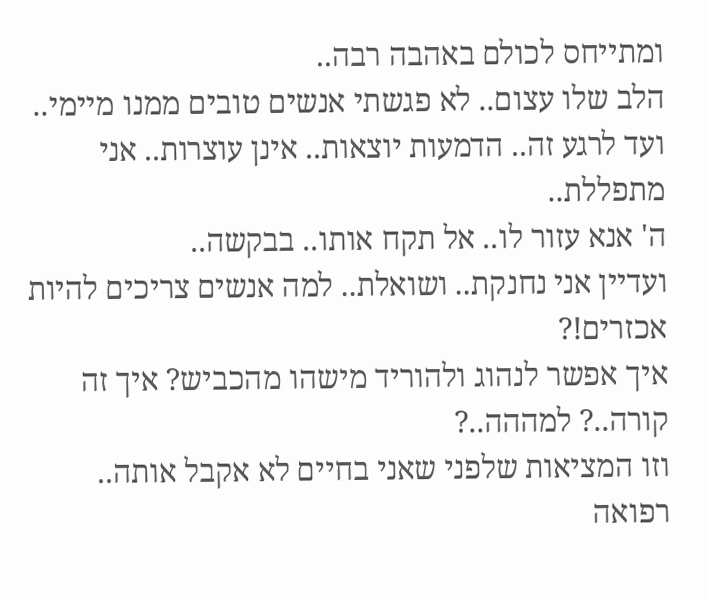ומתייחס לכולם באהבה רבה..
הלב שלו עצום.. לא פגשתי אנשים טובים ממנו מיימי..
ועד לרגע זה.. הדמעות יוצאות.. אינן עוצרות.. אני מתפללת..
ה' אנא עזור לו.. אל תקח אותו.. בבקשה..
ועדיין אני נחנקת.. ושואלת.. למה אנשים צריכים להיות אכזרים!?
איך אפשר לנהוג ולהוריד מישהו מהכביש? איך זה קורה..? למההה..?
וזו המציאות שלפני שאני בחיים לא אקבל אותה..
רפואה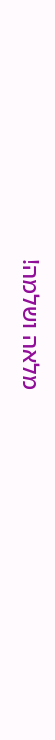מלאה ושלמה!